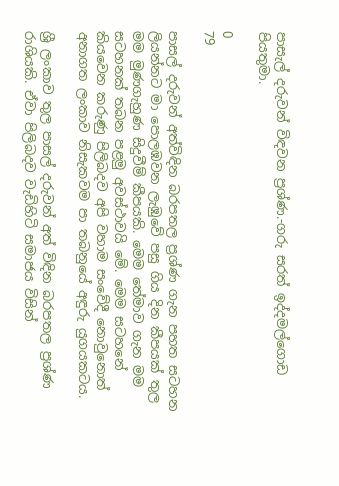පාසැල් දරුවන් විඳවන ප්‍රශ්ණ.-ගරු සරත් ඉද්දමල්ගොඩ පියතුමා.

0
79

පාසල් දරුවන් අත්විඳින බරපතල ප්‍රශ්ණ ගැන පහත සටහන ලියන්නට මා පොලඹවන ලැඹුවේ පසු ගිය දින කීපයක් තුල මම මුණගැහුණ සිදුවීම් කීපයකි. මෙම තේමාව ගැන මම සටහනක් තබන පළමු අවස්ථාවයි මේ. මෙම සටහනේ කියවෙන කරුණු පිලිබදව අපි වහාම සංවේදී නොවුනොත් අනාගත ලංකාව නිසැකවම පා තබනුයේ අඳුරු යුගයකටය.

ශ්‍රී ලංකාව තුල පාසල් දරුවන් අත් විඳින බරපතල ප්‍රශ්ණ රාශියකි. ඒවා පිලිබදව වැඩිහිටි සමාජය විසින්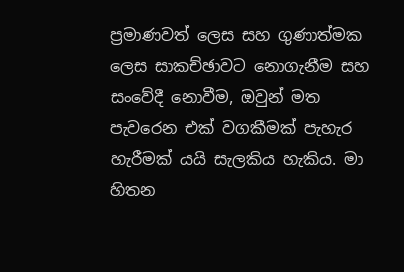ප්‍රමාණවත් ලෙස සහ ගුණාත්මක ලෙස සාකච්ඡාවට නොගැනීම සහ සංවේදී නොවීම, ඔවුන් මත පැවරෙන එක් වගකීමක් පැහැර හැරීමක් යයි සැලකිය හැකිය. මා හිතන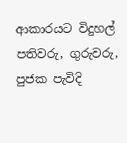ආකාරයට විදුහල් පතිවරු, ගුරුවරු, පුජක පැවිදි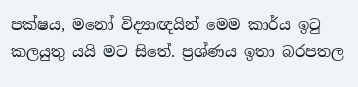පක්ෂය, මනෝ විද්‍යාඥයින් මෙම කාර්ය ඉටු කලයුතු යයි මට සිතේ. ප්‍රශ්ණය ඉතා බරපතල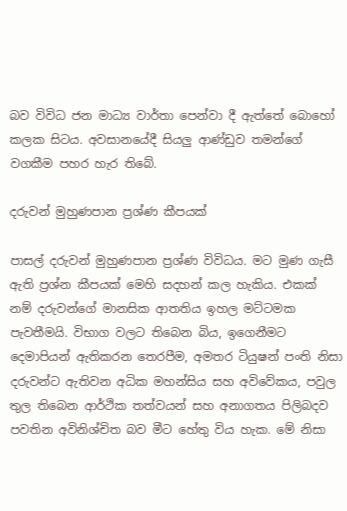බව විවිධ ජන මාධ්‍ය වාර්තා පෙන්වා දී ඇත්තේ බොහෝ කලක සිටය. අවසානයේදී සියලු ආණ්ඩුව තමන්ගේ වගකීම පහර හැර තිබේ.

දරුවන් මුහුණපාන ප්‍රශ්ණ කීපයක්

පාසල් දරුවන් මුහුණපාන ප්‍රශ්ණ විවිධය. මට මුණ ගැසී ඇති ප්‍රශ්න කීපයක් මෙහි සදහන් කල හැකිය. එකක් නම් දරුවන්ගේ මානසික ආතතිය ඉහල මට්ටමක පැවතීමයි. විභාග වලට තිබෙන බිය, ඉගෙනීමට දෙමාපියන් ඇතිකරන තෙරපීම, අමතර ටියුෂන් පංති නිසා දරුවන්ට ඇතිවන අධික මහන්සිය සහ අවිවේකය, පවුල තුල තිබෙන ආර්ථික තත්වයන් සහ අනාගතය පිලිබදව පවතින අවිනිශ්චිත බව මීට හේතු විය හැක. මේ නිසා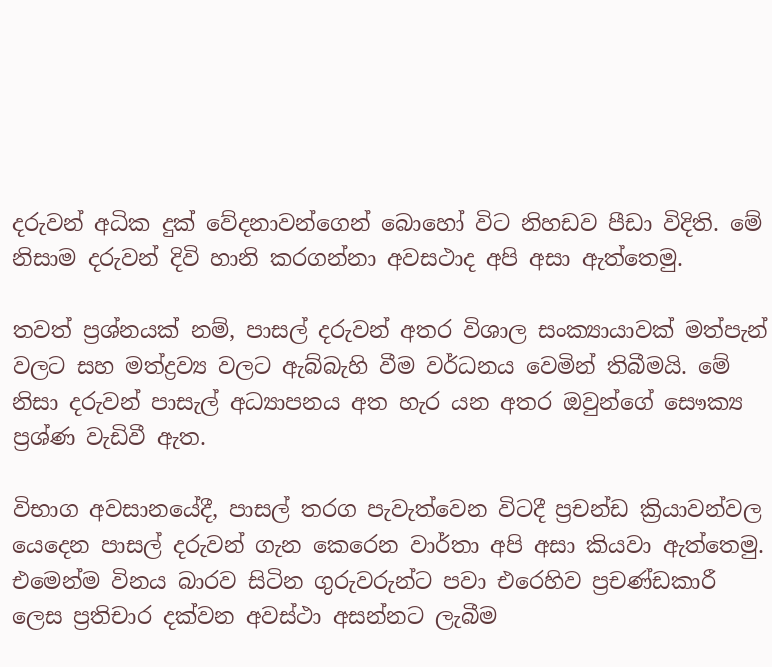දරුවන් අධික දුක් වේදනාවන්ගෙන් බොහෝ විට නිහඩව පීඩා විදිති. මේ නිසාම දරුවන් දිවි හානි කරගන්නා අවසථාද අපි අසා ඇත්තෙමු.

තවත් ප්‍රශ්නයක් නම්, පාසල් දරුවන් අතර විශාල සංක්‍යායාවක් මත්පැන් වලට සහ මත්ද්‍රව්‍ය වලට ඇබ්බැහි වීම වර්ධනය වෙමින් තිබීමයි. මේ නිසා දරුවන් පාසැල් අධ්‍යාපනය අත හැර යන අතර ඔවුන්ගේ සෞක්‍ය ප්‍රශ්ණ වැඩිවී ඇත.

විභාග අවසානයේදී, පාසල් තරග පැවැත්වෙන විටදී ප්‍රචන්ඩ ක්‍රියාවන්වල යෙදෙන පාසල් දරුවන් ගැන කෙරෙන වාර්තා අපි අසා කියවා ඇත්තෙමු. එමෙන්ම විනය බාරව සිටින ගුරුවරුන්ට පවා එරෙහිව ප්‍රචණ්ඩකාරී ලෙස ප්‍රතිචාර දක්වන අවස්ථා අසන්නට ලැබීම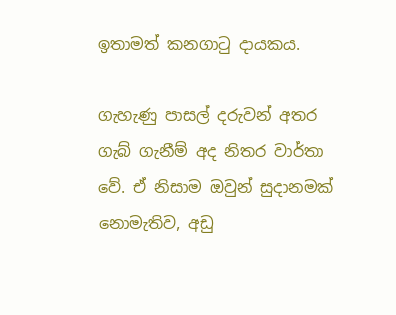ඉතාමත් කනගාටු දායකය.

ගැහැණු පාසල් දරුවන් අතර ගැබ් ගැනීම් අද නිතර වාර්තා වේ. ඒ නිසාම ඔවුන් සුදානමක් නොමැතිව, අඩු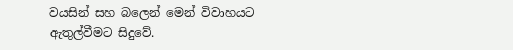වයසින් සහ බලෙන් මෙන් විවාහයට ඇතුල්වීමට සිදුවේ.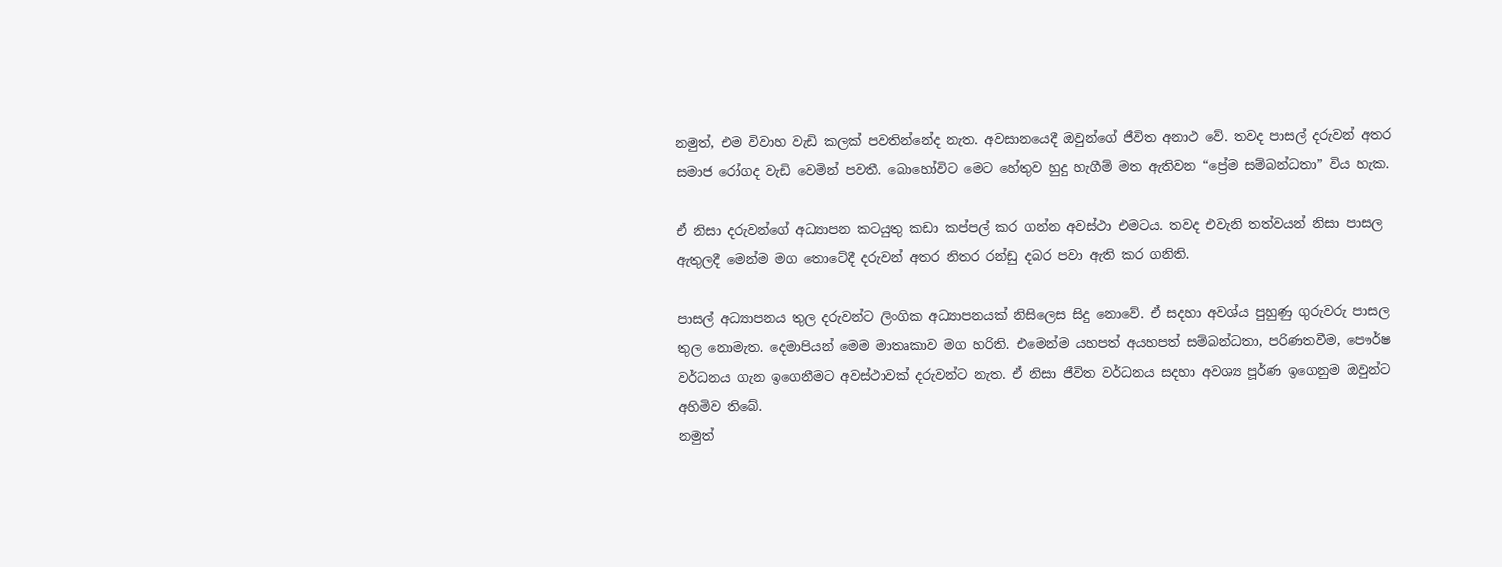නමුත්, එම විවාහ වැඩි කලක් පවතින්නේද නැත. අවසානයෙදී ඔවුන්ගේ ජීවිත අනාථ වේ. තවද පාසල් දරුවන් අතර සමාජ රෝගද වැඩි වෙමින් පවතී. බොහෝවිට මෙට හේතුව හුදු හැගීම් මත ඇතිවන “ප්‍රේම සම්බන්ධතා” විය හැක.

ඒ නිසා දරුවන්ගේ අධ්‍යාපන කටයුතු කඩා කප්පල් කර ගන්න අවස්ථා එමටය. තවද එවැනි තත්වයන් නිසා පාසල ඇතුලදී මෙන්ම මග තොටේදී දරුවන් අතර නිතර රන්ඩු දබර පවා ඇති කර ගනිති.

පාසල් අධ්‍යාපනය තුල දරුවන්ට ලිංගික අධ්‍යාපනයක් නිසිලෙස සිදු නොවේ. ඒ සදහා අවශ්ය පුහුණු ගුරුවරු පාසල තුල නොමැත. දෙමාපියන් මෙම මාතෘකාව මග හරිති. එමෙන්ම යහපත් අයහපත් සම්බන්ධතා, පරිණතවීම, පෞර්ෂ වර්ධනය ගැන ඉගෙනීමට අවස්ථාවක් දරුවන්ට නැත. ඒ නිසා ජීවිත වර්ධනය සදහා අවශ්‍ය පූර්ණ ඉගෙනුම ඔවුන්ට අහිමිව තිබේ.
නමුත්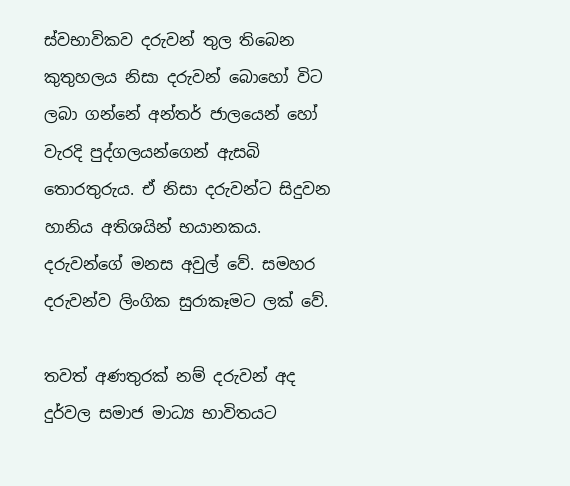ස්වභාවිකව දරුවන් තුල තිබෙන කුතුහලය නිසා දරුවන් බොහෝ විට ලබා ගන්නේ අන්තර් ජාලයෙන් හෝ වැරදි පුද්ගලයන්ගෙන් ඇසබි තොරතුරුය. ඒ නිසා දරුවන්ට සිදුවන හානිය අතිශයින් භයානකය. දරුවන්ගේ මනස අවුල් වේ. සමහර දරුවන්ව ලිංගික සුරාකෑමට ලක් වේ.

තවත් අණතුරක් නම් දරුවන් අද දුර්වල සමාජ මාධ්‍ය භාවිතයට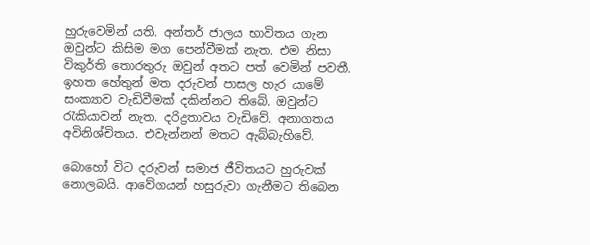හුරුවෙමින් යති. අන්තර් ජාලය භාවිතය ගැන ඔවුන්ට කිසිම මග පෙන්වීමක් නැත. එම නිසා විකුර්ති තොරතුරු ඔවුන් අතට පත් වෙමින් පවතී. ඉහත හේතුන් මත දරුවන් පාසල හැර යාමේ සංක්‍යාව වැඩිවීමක් දකින්නට තිබේ. ඔවුන්ට රැකියාවන් නැත. දරිද්‍රතාවය වැඩිවේ. අනාගතය අවිනිශ්චිතය. එවැන්නන් මතට ඇබ්බැහිවේ.

බොහෝ විට දරුවන් සමාජ ජීවිතයට හුරුවක් නොලබයි. ආවේගයන් හසුරුවා ගැනීමට තිබෙන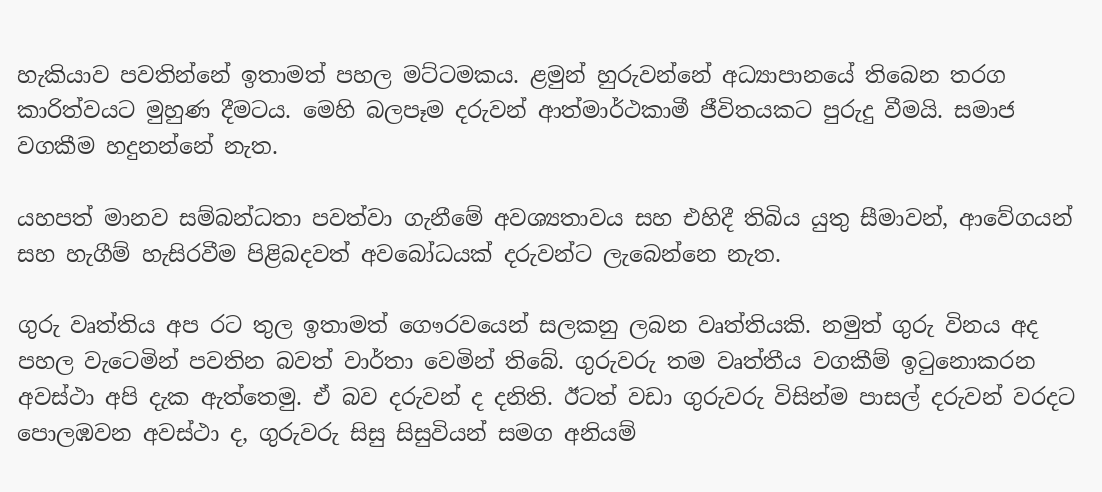හැකියාව පවතින්නේ ඉතාමත් පහල මට්ටමකය. ළමුන් හුරුවන්නේ අධ්‍යාපානයේ තිබෙන තරග කාරිත්වයට මුහුණ දීමටය. මෙහි බලපෑම දරුවන් ආත්මාර්ථකාමී ජීවිතයකට පුරුදු වීමයි. සමාජ වගකීම හදුනන්නේ නැත.

යහපත් මානව සම්බන්ධතා පවත්වා ගැනීමේ අවශ්‍යතාවය සහ එහිදී තිබිය යුතු සීමාවන්, ආවේගයන් සහ හැගීම් හැසිරවීම පිළිබදවත් අවබෝධයක් දරුවන්ට ලැබෙන්නෙ නැත.

ගුරු වෘත්තිය අප රට තුල ඉතාමත් ගෞරවයෙන් සලකනු ලබන වෘත්තියකි. නමුත් ගුරු විනය අද පහල වැටෙමින් පවතින බවත් වාර්තා වෙමින් තිබේ. ගුරුවරු තම වෘත්තීය වගකීම් ඉටුනොකරන අවස්ථා අපි දැක ඇත්තෙමු. ඒ බව දරුවන් ද දනිති. ඊටත් වඩා ගුරුවරු විසින්ම පාසල් දරුවන් වරදට පොලඹවන අවස්ථා ද, ගුරුවරු සිසු සිසුවියන් සමග අනියම්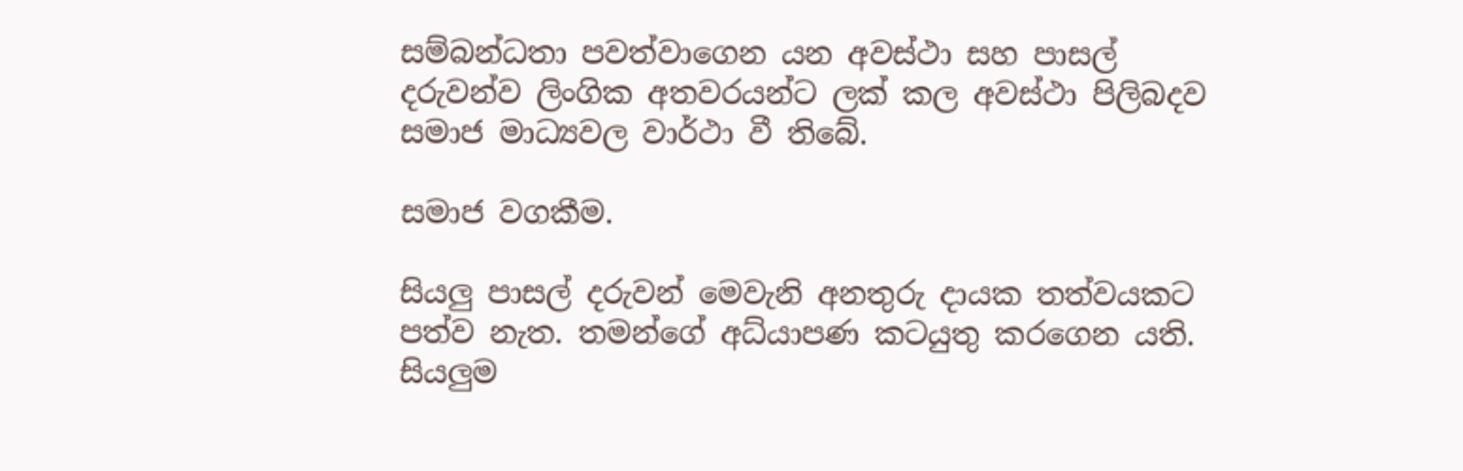සම්බන්ධතා පවත්වාගෙන යන අවස්ථා සහ පාසල් දරුවන්ව ලිංගික අතවරයන්ට ලක් කල අවස්ථා පිලිබදව සමාජ මාධ්‍යවල වාර්ථා වී තිබේ.

සමාජ වගකීම.

සියලු පාසල් දරුවන් මෙවැනි අනතුරු දායක තත්වයකට පත්ව නැත. තමන්ගේ අධ්යාපණ කටයුතු කරගෙන යති. සියලුම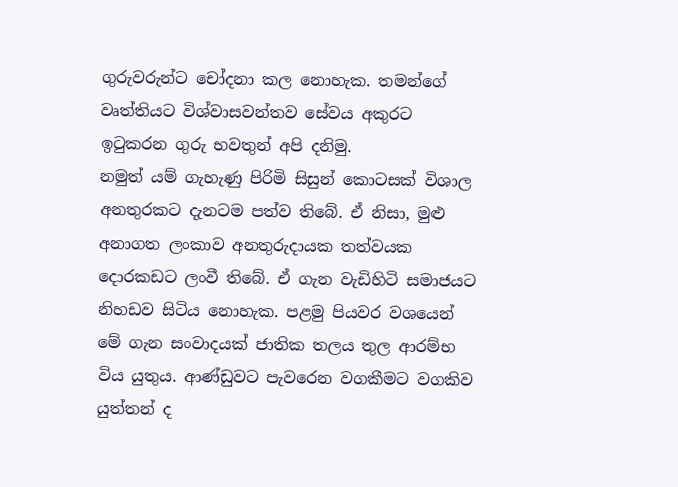ගුරුවරුන්ට චෝදනා කල නොහැක. තමන්ගේ වෘත්තියට විශ්වාසවන්තව සේවය අකුරට ඉටුකරන ගුරු භවතුන් අපි දනිමු.
නමුත් යම් ගැහැණු පිරිමි සිසුන් කොටසක් විශාල අනතුරකට දැනටම පත්ව තිබේ. ඒ නිසා, මුළු අනාගත ලංකාව අනතුරුදායක තත්වයක දොරකඩට ලංවී තිබේ. ඒ ගැන වැඩිහිටි සමාජයට නිහඩව සිටිය නොහැක. පළමු පියවර වශයෙන් මේ ගැන සංවාදයක් ජාතික තලය තුල ආරම්භ විය යුතුය. ආණ්ඩුවට පැවරෙන වගකීමට වගකිව යුත්තන් ද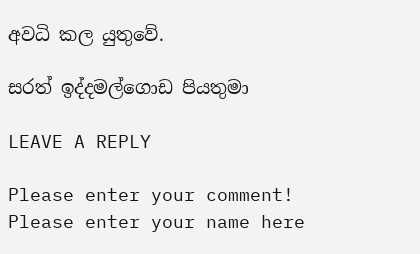අවධි කල යුතුවේ.

සරත් ඉද්දමල්ගොඩ පියතුමා

LEAVE A REPLY

Please enter your comment!
Please enter your name here